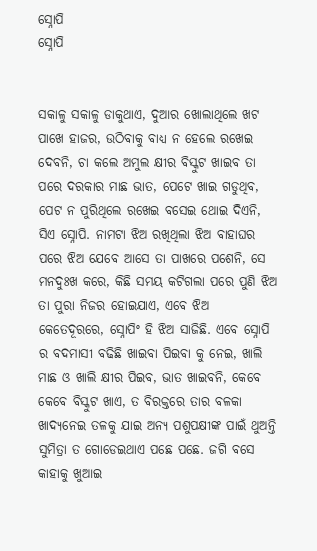ସ୍ନୋପି
ସ୍ନୋପି


ସକାଳୁ ସକାଳୁ ଡାକୁଥାଏ, ଦୁଆର ଖୋଲାଥିଲେ ଖଟ ପାଖେ ହାଜର, ଉଠିବାକୁ ବାଧ୍ୟ ନ ହେଲେ ରଖେଇ ଦେବନି, ଚା କଲେ ଅମୁଲ କ୍ଷୀର ବିସ୍କୁଟ ଖାଇବ ତା ପରେ ଦରକାର ମାଛ ଭାତ, ପେଟେ ଖାଇ ଗଡୁଥିବ, ପେଟ ନ ପୁରିଥିଲେ ରଖେଇ ବସେଇ ଥୋଇ ଦିଏନି, ସିଏ ସ୍ନୋପି. ନାମଟା ଝିଅ ରଖିଥିଲା ଝିଅ ବାହାଘର ପରେ ଝିଅ ଯେବେ ଆସେ ତା ପାଖରେ ପଶେନି, ସେ ମନଦୁଃଖ କରେ, କିଛି ସମୟ କଟିଗଲା ପରେ ପୁଣି ଝିଅ ତା ପୁରା ନିଜର ହୋଇଯାଏ, ଏବେ ଝିଅ କେତେଦୂରରେ, ସ୍ନୋପିଂ ହି ଝିଅ ସାଜିଛି. ଏବେ ସ୍ନୋପି ର ବଦମାସୀ ବଢିଛି ଖାଇବା ପିଇବା କୁ ନେଇ, ଖାଲି ମାଛ ଓ ଖାଲି କ୍ଷୀର ପିଇବ, ଭାତ ଖାଇବନି, କେବେ କେବେ ବିସ୍କୁଟ ଖାଏ, ତ ବିରକ୍ତରେ ତାର ବଳକା ଖାଦ୍ୟନେଇ ତଳକୁ ଯାଇ ଅନ୍ୟ ପଶୁପକ୍ଷୀଙ୍କ ପାଇଁ ଥୁଅନ୍ତି ସୁମିତ୍ରା ତ ଗୋଡେଇଥାଏ ପଛେ ପଛେ. ଜଗି ବସେ କାହାକୁ ଖୁଆଇ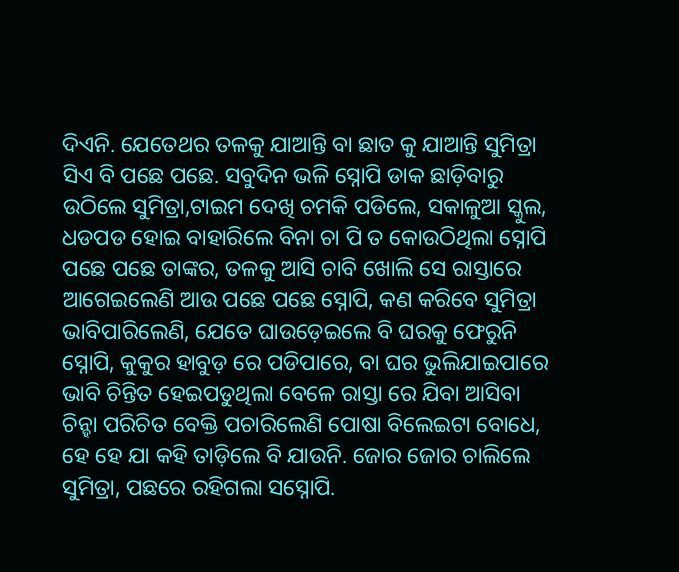ଦିଏନି. ଯେତେଥର ତଳକୁ ଯାଆନ୍ତି ବା ଛାତ କୁ ଯାଆନ୍ତି ସୁମିତ୍ରା ସିଏ ବି ପଛେ ପଛେ. ସବୁଦିନ ଭଳି ସ୍ନୋପି ଡାକ ଛାଡ଼ିବାରୁ ଉଠିଲେ ସୁମିତ୍ରା,ଟାଇମ ଦେଖି ଚମକି ପଡିଲେ, ସକାଳୁଆ ସ୍କୁଲ, ଧଡପଡ ହୋଇ ବାହାରିଲେ ବିନା ଚା ପି ତ କୋଉଠିଥିଲା ସ୍ନୋପି ପଛେ ପଛେ ତାଙ୍କର, ତଳକୁ ଆସି ଚାବି ଖୋଲି ସେ ରାସ୍ତାରେ ଆଗେଇଲେଣି ଆଉ ପଛେ ପଛେ ସ୍ନୋପି, କଣ କରିବେ ସୁମିତ୍ରା ଭାବିପାରିଲେଣି, ଯେତେ ଘାଉଡ଼େଇଲେ ବି ଘରକୁ ଫେରୁନି ସ୍ନୋପି, କୁକୁର ହାବୁଡ଼ ରେ ପଡିପାରେ, ବା ଘର ଭୁଲିଯାଇପାରେ ଭାବି ଚିନ୍ତିତ ହେଇପଡୁଥିଲା ବେଳେ ରାସ୍ତା ରେ ଯିବା ଆସିବା ଚିନ୍ହା ପରିଚିତ ବେକ୍ତି ପଚାରିଲେଣି ପୋଷା ବିଲେଇଟା ବୋଧେ, ହେ ହେ ଯା କହି ତାଡ଼ିଲେ ବି ଯାଉନି. ଜୋର ଜୋର ଚାଲିଲେ ସୁମିତ୍ରା, ପଛରେ ରହିଗଲା ସସ୍ନୋପି.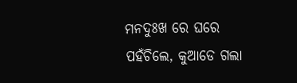ମନଦୁଃଖ ରେ ଘରେ ପହଁଚିଲେ, କୁଆଡେ ଗଲା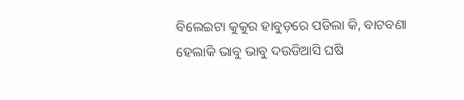ବିଲେଇଟା କୁକୁର ହାବୁଡ଼ରେ ପଡିଲା କି, ବାଟବଣା ହେଲାକି ଭାବୁ ଭାବୁ ଦଉଡିଆସି ଘଷି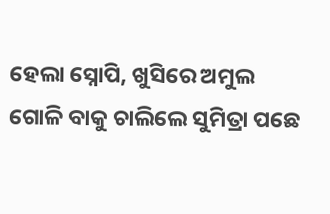ହେଲା ସ୍ନୋପି, ଖୁସିରେ ଅମୁଲ ଗୋଳି ବାକୁ ଚାଲିଲେ ସୁମିତ୍ରା ପଛେ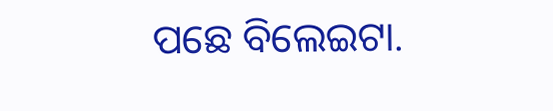ପଛେ ବିଲେଇଟା.